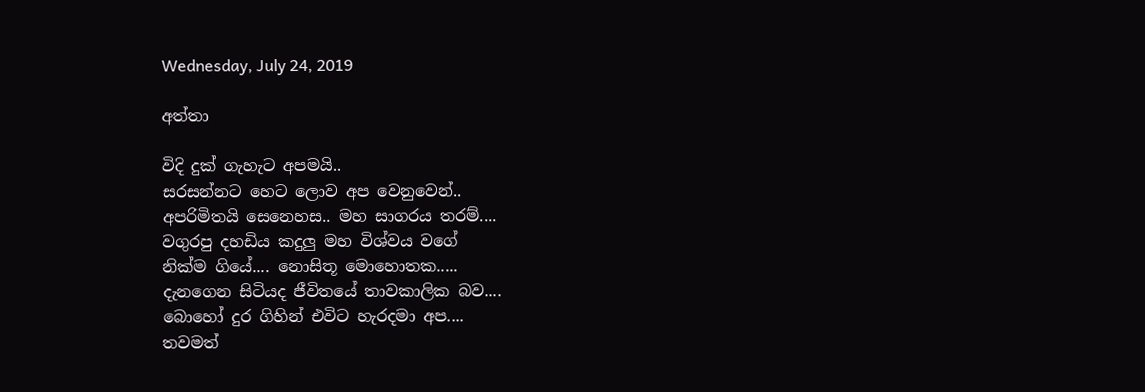Wednesday, July 24, 2019

අත්තා

විදි දුක් ගැහැට අපමයි..
සරසන්නට හෙට ලොව අප වෙනුවෙන්..
අපරිමිතයි සෙනෙහස.. මහ සාගරය තරම්....
වගුරපු දහඩිය කදුලු මහ විශ්වය වගේ
නික්ම ගියේ.... නොසිතූ මොහොතක.....
දැනගෙන සිටියද ජීවිතයේ තාවකාලික බව....
බොහෝ දුර ගිහින් එවිට හැරදමා අප....
තවමත්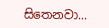සිතෙනවා...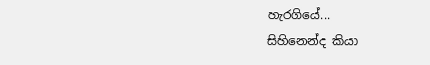හැරගියේ...
සිහිනෙන්ද කියා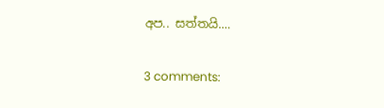අප.. සත්තයි....

3 comments: